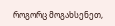როგორც მოგახსენეთ,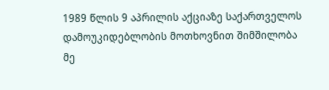1989 წლის 9 აპრილის აქციაზე საქართველოს დამოუკიდებლობის მოთხოვნით შიმშილობა მე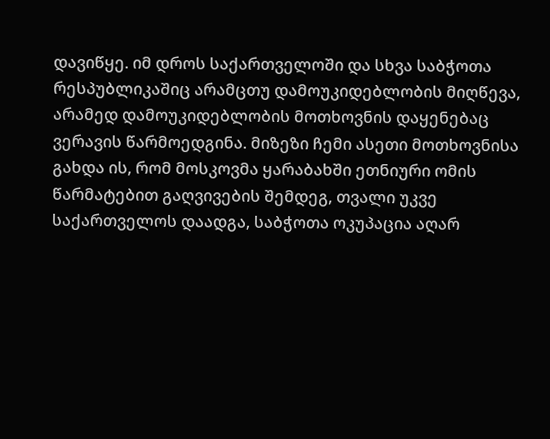დავიწყე. იმ დროს საქართველოში და სხვა საბჭოთა რესპუბლიკაშიც არამცთუ დამოუკიდებლობის მიღწევა, არამედ დამოუკიდებლობის მოთხოვნის დაყენებაც ვერავის წარმოედგინა. მიზეზი ჩემი ასეთი მოთხოვნისა გახდა ის, რომ მოსკოვმა ყარაბახში ეთნიური ომის წარმატებით გაღვივების შემდეგ, თვალი უკვე საქართველოს დაადგა, საბჭოთა ოკუპაცია აღარ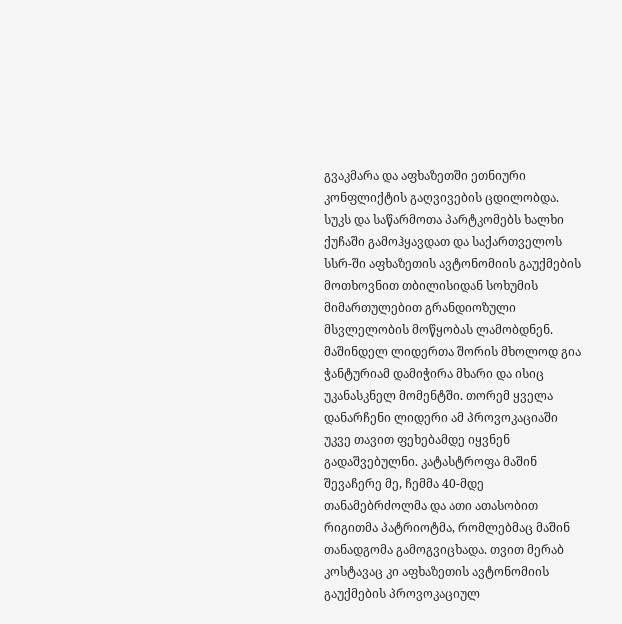გვაკმარა და აფხაზეთში ეთნიური კონფლიქტის გაღვივების ცდილობდა. სუკს და საწარმოთა პარტკომებს ხალხი ქუჩაში გამოჰყავდათ და საქართველოს სსრ-ში აფხაზეთის ავტონომიის გაუქმების მოთხოვნით თბილისიდან სოხუმის მიმართულებით გრანდიოზული მსვლელობის მოწყობას ლამობდნენ.
მაშინდელ ლიდერთა შორის მხოლოდ გია ჭანტურიამ დამიჭირა მხარი და ისიც უკანასკნელ მომენტში. თორემ ყველა დანარჩენი ლიდერი ამ პროვოკაციაში უკვე თავით ფეხებამდე იყვნენ გადაშვებულნი. კატასტროფა მაშინ შევაჩერე მე, ჩემმა 40-მდე თანამებრძოლმა და ათი ათასობით რიგითმა პატრიოტმა, რომლებმაც მაშინ თანადგომა გამოგვიცხადა. თვით მერაბ კოსტავაც კი აფხაზეთის ავტონომიის გაუქმების პროვოკაციულ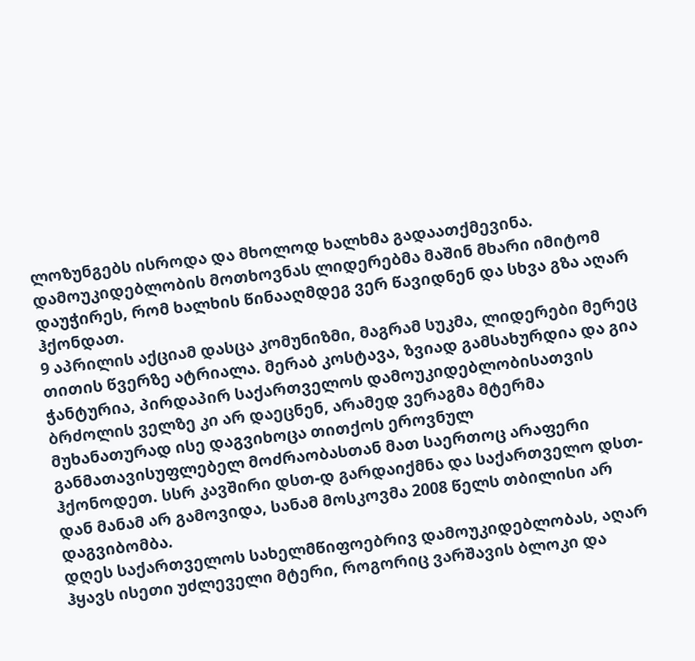ლოზუნგებს ისროდა და მხოლოდ ხალხმა გადაათქმევინა. დამოუკიდებლობის მოთხოვნას ლიდერებმა მაშინ მხარი იმიტომ დაუჭირეს, რომ ხალხის წინააღმდეგ ვერ წავიდნენ და სხვა გზა აღარ ჰქონდათ.
9 აპრილის აქციამ დასცა კომუნიზმი, მაგრამ სუკმა, ლიდერები მერეც თითის წვერზე ატრიალა. მერაბ კოსტავა, ზვიად გამსახურდია და გია ჭანტურია, პირდაპირ საქართველოს დამოუკიდებლობისათვის ბრძოლის ველზე კი არ დაეცნენ, არამედ ვერაგმა მტერმა მუხანათურად ისე დაგვიხოცა თითქოს ეროვნულ განმათავისუფლებელ მოძრაობასთან მათ საერთოც არაფერი ჰქონოდეთ. სსრ კავშირი დსთ-დ გარდაიქმნა და საქართველო დსთ-დან მანამ არ გამოვიდა, სანამ მოსკოვმა 2008 წელს თბილისი არ დაგვიბომბა.
დღეს საქართველოს სახელმწიფოებრივ დამოუკიდებლობას, აღარ ჰყავს ისეთი უძლეველი მტერი, როგორიც ვარშავის ბლოკი და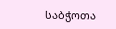საბჭოთა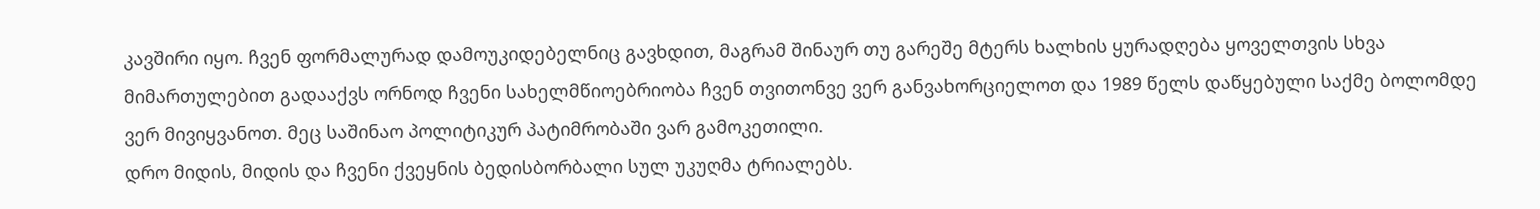კავშირი იყო. ჩვენ ფორმალურად დამოუკიდებელნიც გავხდით, მაგრამ შინაურ თუ გარეშე მტერს ხალხის ყურადღება ყოველთვის სხვა მიმართულებით გადააქვს ორნოდ ჩვენი სახელმწიოებრიობა ჩვენ თვითონვე ვერ განვახორციელოთ და 1989 წელს დაწყებული საქმე ბოლომდე ვერ მივიყვანოთ. მეც საშინაო პოლიტიკურ პატიმრობაში ვარ გამოკეთილი.
დრო მიდის, მიდის და ჩვენი ქვეყნის ბედისბორბალი სულ უკუღმა ტრიალებს.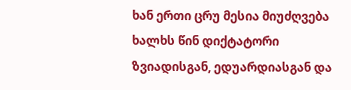ხან ერთი ცრუ მესია მიუძღვება ხალხს წინ დიქტატორი ზვიადისგან, ედუარდიასგან და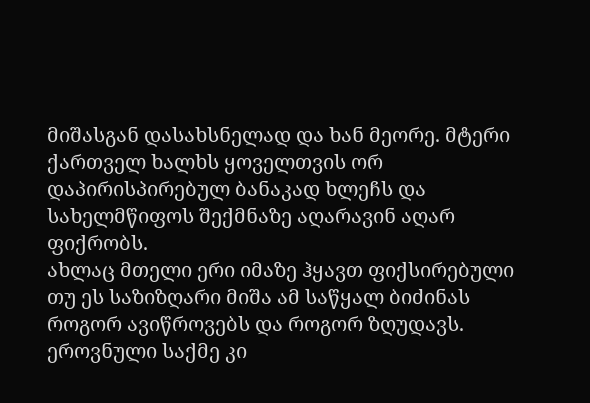მიშასგან დასახსნელად და ხან მეორე. მტერი ქართველ ხალხს ყოველთვის ორ დაპირისპირებულ ბანაკად ხლეჩს და სახელმწიფოს შექმნაზე აღარავინ აღარ ფიქრობს.
ახლაც მთელი ერი იმაზე ჰყავთ ფიქსირებული თუ ეს საზიზღარი მიშა ამ საწყალ ბიძინას როგორ ავიწროვებს და როგორ ზღუდავს. ეროვნული საქმე კი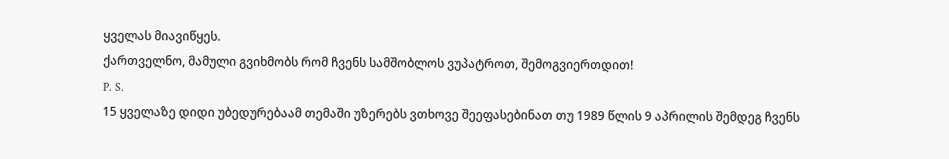ყველას მიავიწყეს.
ქართველნო, მამული გვიხმობს რომ ჩვენს სამშობლოს ვუპატროთ, შემოგვიერთდით!
P. S.
15 ყველაზე დიდი უბედურებაამ თემაში უზერებს ვთხოვე შეეფასებინათ თუ 1989 წლის 9 აპრილის შემდეგ ჩვენს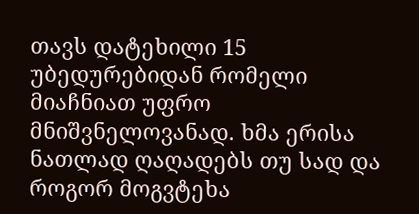თავს დატეხილი 15 უბედურებიდან რომელი მიაჩნიათ უფრო მნიშვნელოვანად. ხმა ერისა ნათლად ღაღადებს თუ სად და როგორ მოგვტეხა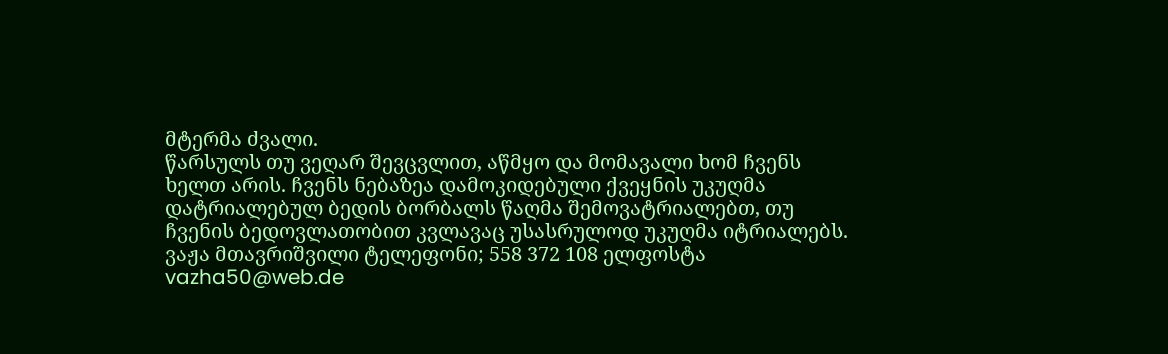მტერმა ძვალი.
წარსულს თუ ვეღარ შევცვლით, აწმყო და მომავალი ხომ ჩვენს ხელთ არის. ჩვენს ნებაზეა დამოკიდებული ქვეყნის უკუღმა დატრიალებულ ბედის ბორბალს წაღმა შემოვატრიალებთ, თუ ჩვენის ბედოვლათობით კვლავაც უსასრულოდ უკუღმა იტრიალებს.
ვაჟა მთავრიშვილი ტელეფონი; 558 372 108 ელფოსტა vazha50@web.de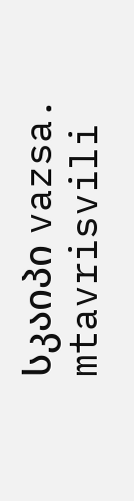სკაიპი vazsa. mtavrisvili